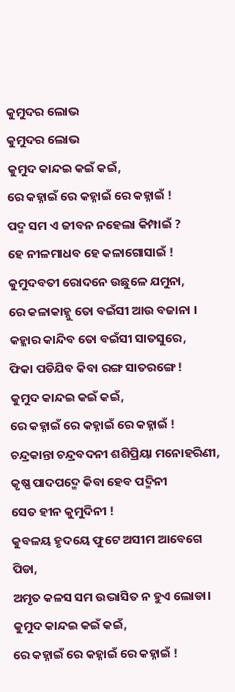କୁମୁଦର ଲୋଭ
କୁମୁଦର ଲୋଭ
କୁମୁଦ କାନ୍ଦଇ କଇଁ କଇଁ,
ରେ କହ୍ନାଇଁ ରେ କହ୍ନାଇଁ ରେ କହ୍ନାଇଁ !
ପଦ୍ମ ସମ ଏ ଜୀବନ ନହେଲା କିମ୍ପାଇଁ ?
ହେ ନୀଳମାଧବ ହେ କଳାଗୋସାଇଁ !
କୁମୁଦବତୀ ରୋଦନେ ଉଛୁଳେ ଯମୁନା,
ରେ କଳାକାହ୍ନୁ ତୋ ବଇଁସୀ ଆଉ ବଜାନା ।
କହ୍ଳାର କାନ୍ଦିବ ତୋ ବଇଁସୀ ସାତସୁରେ,
ଫିକା ପଡିଯିବ କିବା ରଙ୍ଗ ସାତରଙ୍ଗେ !
କୁମୁଦ କାନ୍ଦଇ କଇଁ କଇଁ,
ରେ କହ୍ନାଇଁ ରେ କହ୍ନାଇଁ ରେ କହ୍ନାଇଁ !
ଚନ୍ଦ୍ରକାନ୍ତା ଚନ୍ଦ୍ରବଦନୀ ଶଶିପ୍ରିୟା ମନୋହରିଣୀ,
କୃଷ୍ଣ ପାଦପଦ୍ମେ କିବା ହେବ ପଦ୍ମିନୀ
ସେତ ହୀନ କୁମୁଦିନୀ !
କୁବଳୟ ହୃଦୟେ ଫୁଟେ ଅସୀମ ଆବେଗେ ପିଡା,
ଅମୃତ କଳସ ସମ ଉଦ୍ଭାସିତ ନ ହୁଏ ଲୋଡା।
କୁମୁଦ କାନ୍ଦଇ କଇଁ କଇଁ,
ରେ କହ୍ନାଇଁ ରେ କହ୍ନାଇଁ ରେ କହ୍ନାଇଁ !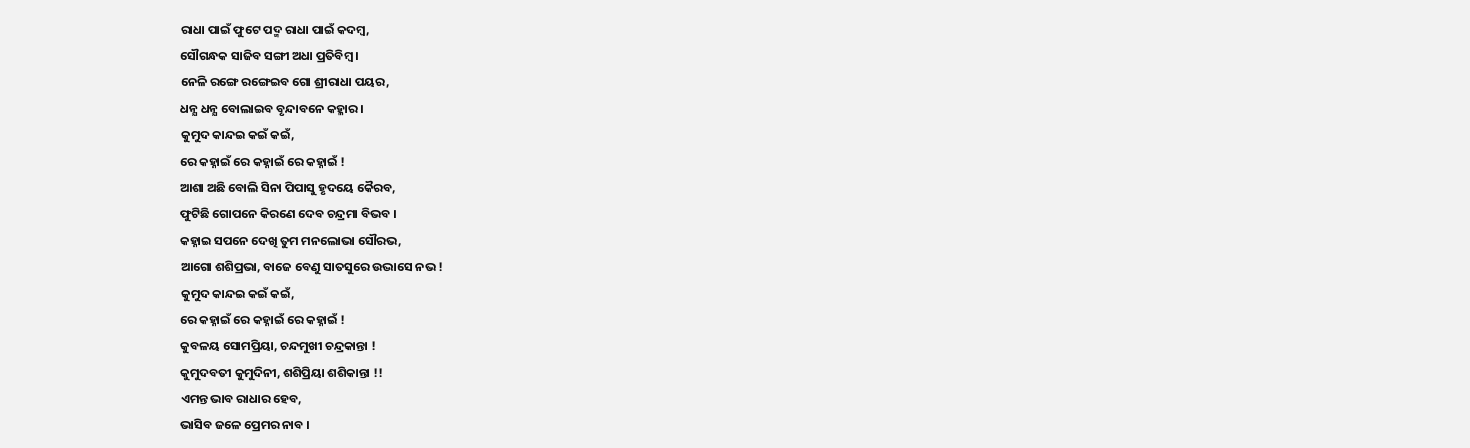ରାଧା ପାଇଁ ଫୁଟେ ପଦ୍ମ ରାଧା ପାଇଁ କଦମ୍ବ,
ସୌଗନ୍ଧକ ସାଜିବ ସଙ୍ଗୀ ଅଧା ପ୍ରତିବିମ୍ବ ।
ନେଳି ରଙ୍ଗେ ରଙ୍ଗେଇବ ଗୋ ଶ୍ରୀରାଧା ପୟର,
ଧନ୍ଯ ଧନ୍ଯ ବୋଲାଇବ ବୃନ୍ଦାବନେ କହ୍ଳାର ।
କୁମୁଦ କାନ୍ଦଇ କଇଁ କଇଁ,
ରେ କହ୍ନାଇଁ ରେ କହ୍ନାଇଁ ରେ କହ୍ନାଇଁ !
ଆଶା ଅଛି ବୋଲି ସିନା ପିପାସୁ ହୃଦୟେ କୈରବ,
ଫୁଟିଛି ଗୋପନେ କିରଣେ ଦେବ ଚନ୍ଦ୍ରମା ବିଭବ ।
କହ୍ନାଇ ସପନେ ଦେଖି ତୁମ ମନଲୋଭା ସୌରଭ,
ଆଗୋ ଶଶିପ୍ରଭା, ବାଜେ ବେଣୁ ସାତସୁରେ ଉଦ୍ଭାସେ ନଭ !
କୁମୁଦ କାନ୍ଦଇ କଇଁ କଇଁ,
ରେ କହ୍ନାଇଁ ରେ କହ୍ନାଇଁ ରେ କହ୍ନାଇଁ !
କୁବଳୟ ସୋମପ୍ରିୟା, ଚନ୍ଦମୁଖୀ ଚନ୍ଦ୍ରକାନ୍ତା !
କୁମୁଦବତୀ କୁମୁଦିନୀ, ଶଶିପ୍ରିୟା ଶଶିକାନ୍ତା !!
ଏମନ୍ତ ଭାବ ରାଧାର ହେବ,
ଭାସିବ ଜଳେ ପ୍ରେମର ନାବ ।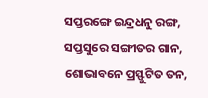ସପ୍ତରଙ୍ଗେ ଇନ୍ଦ୍ରଧନୁ ରଙ୍ଗ,
ସପ୍ତସୁରେ ସଙ୍ଗୀତର ଗାନ,
ଶୋଭାବନେ ପ୍ରସ୍ଫୁଟିତ ତନ,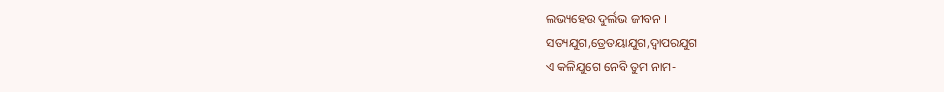ଲଭ୍ୟହେଉ ଦୁର୍ଲଭ ଜୀବନ ।
ସତ୍ୟଯୁଗ,ତ୍ରେତୟାଯୁଗ,ଦ୍ବାପରଯୁଗ
ଏ କଳିଯୁଗେ ନେବି ତୁମ ନାମ-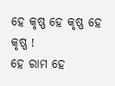ହେ କୃଷ୍ଣ ହେ କୃଷ୍ଣ ହେ କୃଷ୍ଣ !
ହେ ରାମ ହେ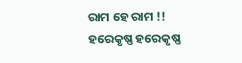ରାମ ହେ ରାମ !!
ହରେକୃଷ୍ଣ ହରେକୃଷ୍ଣ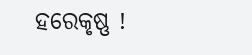ହରେକୃଷ୍ଣ !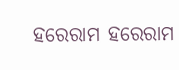ହରେରାମ ହରେରାମ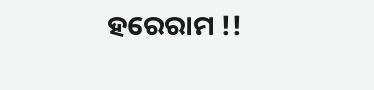ହରେରାମ !!